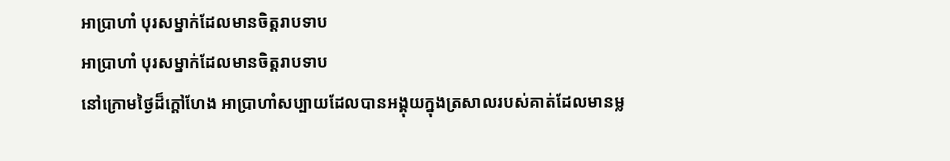អាប្រាហាំ បុរសម្នាក់ដែលមានចិត្ដរាបទាប
អាប្រាហាំ បុរសម្នាក់ដែលមានចិត្តរាបទាប
នៅក្រោមថ្ងៃដ៏ក្ដៅហែង អាប្រាហាំសប្បាយដែលបានអង្គុយក្នុងត្រសាលរបស់គាត់ដែលមានម្ល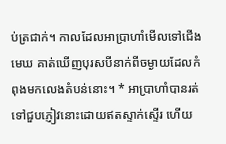ប់ត្រជាក់។ កាលដែលអាប្រាហាំមើលទៅជើងមេឃ គាត់ឃើញបុរសបីនាក់ពីចម្ងាយដែលកំពុងមកលេងតំបន់នោះ។ * អាប្រាហាំបានរត់ទៅជួបភ្ញៀវនោះដោយឥតស្ទាក់ស្ទើរ ហើយ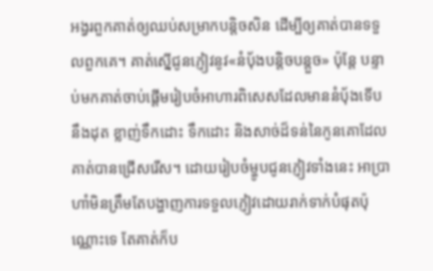អង្វរពួកគាត់ឲ្យឈប់សម្រាកបន្ដិចសិន ដើម្បីឲ្យគាត់បានទទួលពួកគេ។ គាត់ស្នើជូនភ្ញៀវនូវ«នំប៉័ងបន្ដិចបន្តួច» ប៉ុន្តែ បន្ទាប់មកគាត់ចាប់ផ្ដើមរៀបចំអាហារពិសេសដែលមាននំប៉័ងទើបនឹងដុត ខ្លាញ់ទឹកដោះ ទឹកដោះ និងសាច់ដ៏ទន់នៃកូនគោដែលគាត់បានជ្រើសរើស។ ដោយរៀបចំម្ហូបជូនភ្ញៀវទាំងនេះ អាប្រាហាំមិនត្រឹមតែបង្ហាញការទទួលភ្ញៀវដោយរាក់ទាក់បំផុតប៉ុណ្ណោះទេ តែគាត់ក៏ប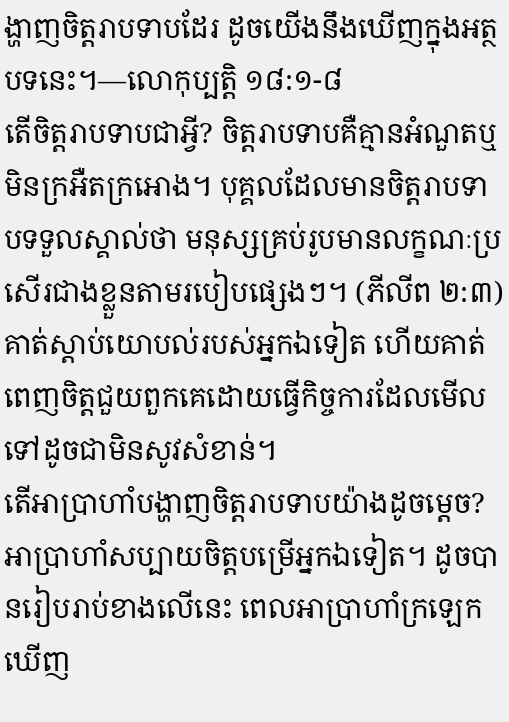ង្ហាញចិត្តរាបទាបដែរ ដូចយើងនឹងឃើញក្នុងអត្ថបទនេះ។—លោកុប្បត្តិ ១៨:១-៨
តើចិត្តរាបទាបជាអ្វី? ចិត្តរាបទាបគឺគ្មានអំណួតឬមិនក្រអឺតក្រអោង។ បុគ្គលដែលមានចិត្តរាបទាបទទួលស្គាល់ថា មនុស្សគ្រប់រូបមានលក្ខណៈប្រសើរជាងខ្លួនតាមរបៀបផ្សេងៗ។ (ភីលីព ២:៣) គាត់ស្ដាប់យោបល់របស់អ្នកឯទៀត ហើយគាត់ពេញចិត្តជួយពួកគេដោយធ្វើកិច្ចការដែលមើលទៅដូចជាមិនសូវសំខាន់។
តើអាប្រាហាំបង្ហាញចិត្តរាបទាបយ៉ាងដូចម្ដេច? អាប្រាហាំសប្បាយចិត្តបម្រើអ្នកឯទៀត។ ដូចបានរៀបរាប់ខាងលើនេះ ពេលអាប្រាហាំក្រឡេកឃើញ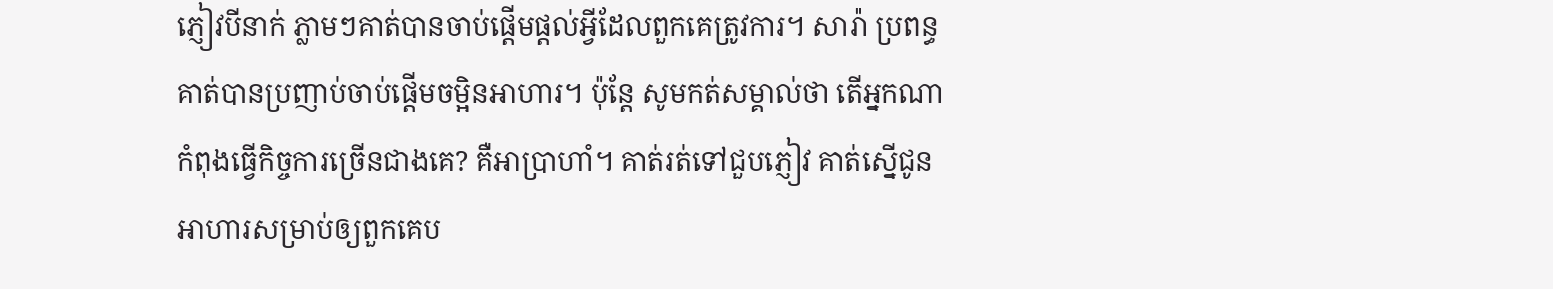ភ្ញៀវបីនាក់ ភ្លាមៗគាត់បានចាប់ផ្ដើមផ្ដល់អ្វីដែលពួកគេត្រូវការ។ សារ៉ា ប្រពន្ធគាត់បានប្រញាប់ចាប់ផ្ដើមចម្អិនអាហារ។ ប៉ុន្តែ សូមកត់សម្គាល់ថា តើអ្នកណាកំពុងធ្វើកិច្ចការច្រើនជាងគេ? គឺអាប្រាហាំ។ គាត់រត់ទៅជួបភ្ញៀវ គាត់ស្នើជូនអាហារសម្រាប់ឲ្យពួកគេប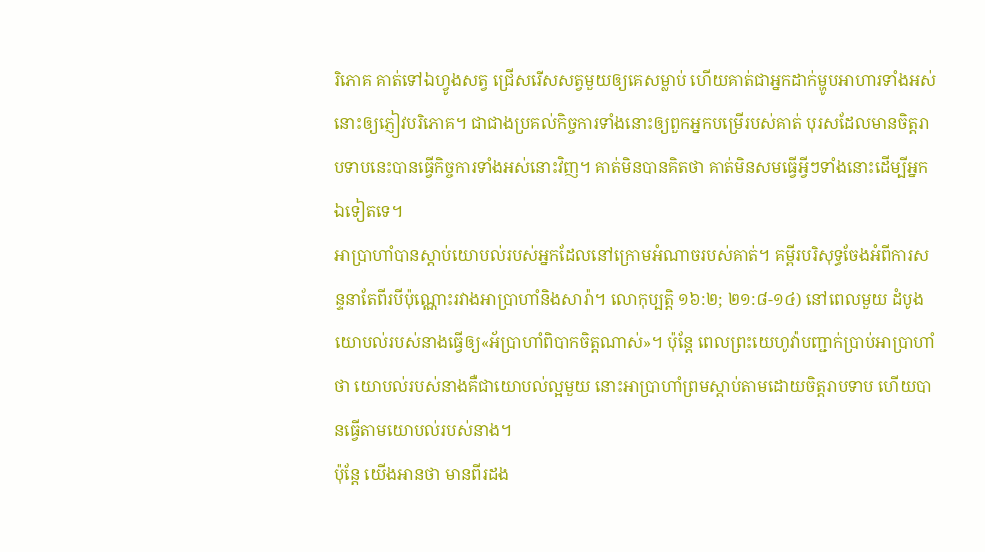រិភោគ គាត់ទៅឯហ្វូងសត្វ ជ្រើសរើសសត្វមួយឲ្យគេសម្លាប់ ហើយគាត់ជាអ្នកដាក់ម្ហូបអាហារទាំងអស់នោះឲ្យភ្ញៀវបរិភោគ។ ជាជាងប្រគល់កិច្ចការទាំងនោះឲ្យពួកអ្នកបម្រើរបស់គាត់ បុរសដែលមានចិត្តរាបទាបនេះបានធ្វើកិច្ចការទាំងអស់នោះវិញ។ គាត់មិនបានគិតថា គាត់មិនសមធ្វើអ្វីៗទាំងនោះដើម្បីអ្នកឯទៀតទេ។
អាប្រាហាំបានស្ដាប់យោបល់របស់អ្នកដែលនៅក្រោមអំណាចរបស់គាត់។ គម្ពីរបរិសុទ្ធចែងអំពីការសន្ទនាតែពីរបីប៉ុណ្ណោះរវាងអាប្រាហាំនិងសារ៉ា។ លោកុប្បត្តិ ១៦:២; ២១:៨-១៤) នៅពេលមួយ ដំបូងយោបល់របស់នាងធ្វើឲ្យ«អ័ប្រាហាំពិបាកចិត្តណាស់»។ ប៉ុន្តែ ពេលព្រះយេហូវ៉ាបញ្ជាក់ប្រាប់អាប្រាហាំថា យោបល់របស់នាងគឺជាយោបល់ល្អមួយ នោះអាប្រាហាំព្រមស្ដាប់តាមដោយចិត្តរាបទាប ហើយបានធ្វើតាមយោបល់របស់នាង។
ប៉ុន្តែ យើងអានថា មានពីរដង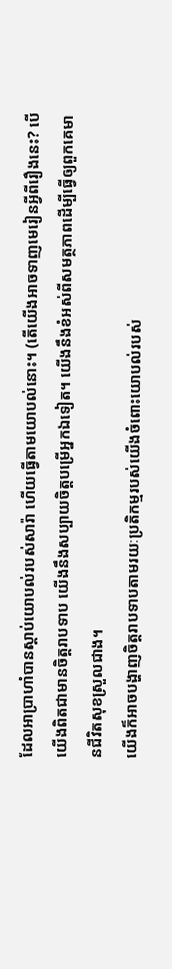ដែលអាប្រាហាំបានស្ដាប់យោបល់របស់សារ៉ា ហើយធ្វើតាមយោបល់នោះ។ (តើយើងអាចទាញមេរៀនអ្វីពីរឿងនេះ? បើយើងពិតជាមានចិត្តរាបទាប យើងនឹងសប្បាយចិត្តបម្រើអ្នកឯទៀត។ យើងនឹងខំអស់ពីសមត្ថភាពដើម្បីធ្វើឲ្យពួកគេមានជីវិតសុខស្រួលជាង។
យើងក៏អាចបង្ហាញចិត្តរាបទាបតាមរយៈប្រតិកម្មរបស់យើងចំពោះយោបល់របស់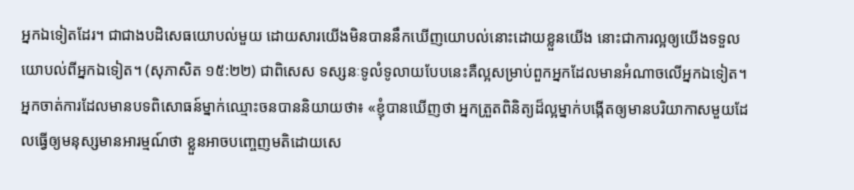អ្នកឯទៀតដែរ។ ជាជាងបដិសេធយោបល់មួយ ដោយសារយើងមិនបាននឹកឃើញយោបល់នោះដោយខ្លួនយើង នោះជាការល្អឲ្យយើងទទួលយោបល់ពីអ្នកឯទៀត។ (សុភាសិត ១៥:២២) ជាពិសេស ទស្សនៈទូលំទូលាយបែបនេះគឺល្អសម្រាប់ពួកអ្នកដែលមានអំណាចលើអ្នកឯទៀត។ អ្នកចាត់ការដែលមានបទពិសោធន៍ម្នាក់ឈ្មោះចនបាននិយាយថា៖ «ខ្ញុំបានឃើញថា អ្នកត្រួតពិនិត្យដ៏ល្អម្នាក់បង្កើតឲ្យមានបរិយាកាសមួយដែលធ្វើឲ្យមនុស្សមានអារម្មណ៍ថា ខ្លួនអាចបញ្ចេញមតិដោយសេ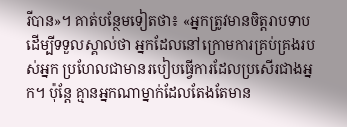រីបាន»។ គាត់បន្ថែមទៀតថា៖ «អ្នកត្រូវមានចិត្តរាបទាបដើម្បីទទួលស្គាល់ថា អ្នកដែលនៅក្រោមការគ្រប់គ្រងរបស់អ្នក ប្រហែលជាមានរបៀបធ្វើការដែលប្រសើរជាងអ្នក។ ប៉ុន្តែ គ្មានអ្នកណាម្នាក់ដែលតែងតែមាន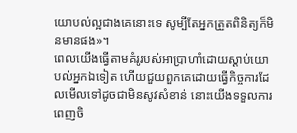យោបល់ល្អជាងគេនោះទេ សូម្បីតែអ្នកត្រួតពិនិត្យក៏មិនមានផង»។
ពេលយើងធ្វើតាមគំរូរបស់អាប្រាហាំដោយស្ដាប់យោបល់អ្នកឯទៀត ហើយជួយពួកគេដោយធ្វើកិច្ចការដែលមើលទៅដូចជាមិនសូវសំខាន់ នោះយើងទទួលការពេញចិ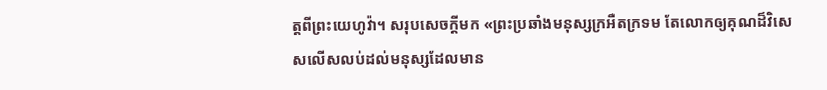ត្តពីព្រះយេហូវ៉ា។ សរុបសេចក្ដីមក «ព្រះប្រឆាំងមនុស្សក្រអឺតក្រទម តែលោកឲ្យគុណដ៏វិសេសលើសលប់ដល់មនុស្សដែលមាន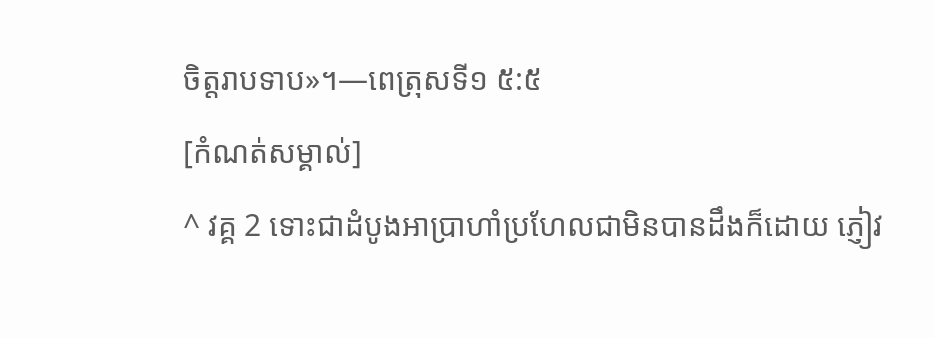ចិត្តរាបទាប»។—ពេត្រុសទី១ ៥:៥
[កំណត់សម្គាល់]
^ វគ្គ 2 ទោះជាដំបូងអាប្រាហាំប្រហែលជាមិនបានដឹងក៏ដោយ ភ្ញៀវ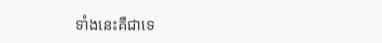ទាំងនេះគឺជាទេ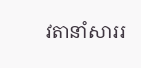វតានាំសាររ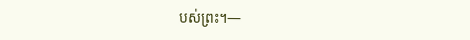បស់ព្រះ។—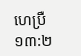ហេប្រឺ ១៣:២